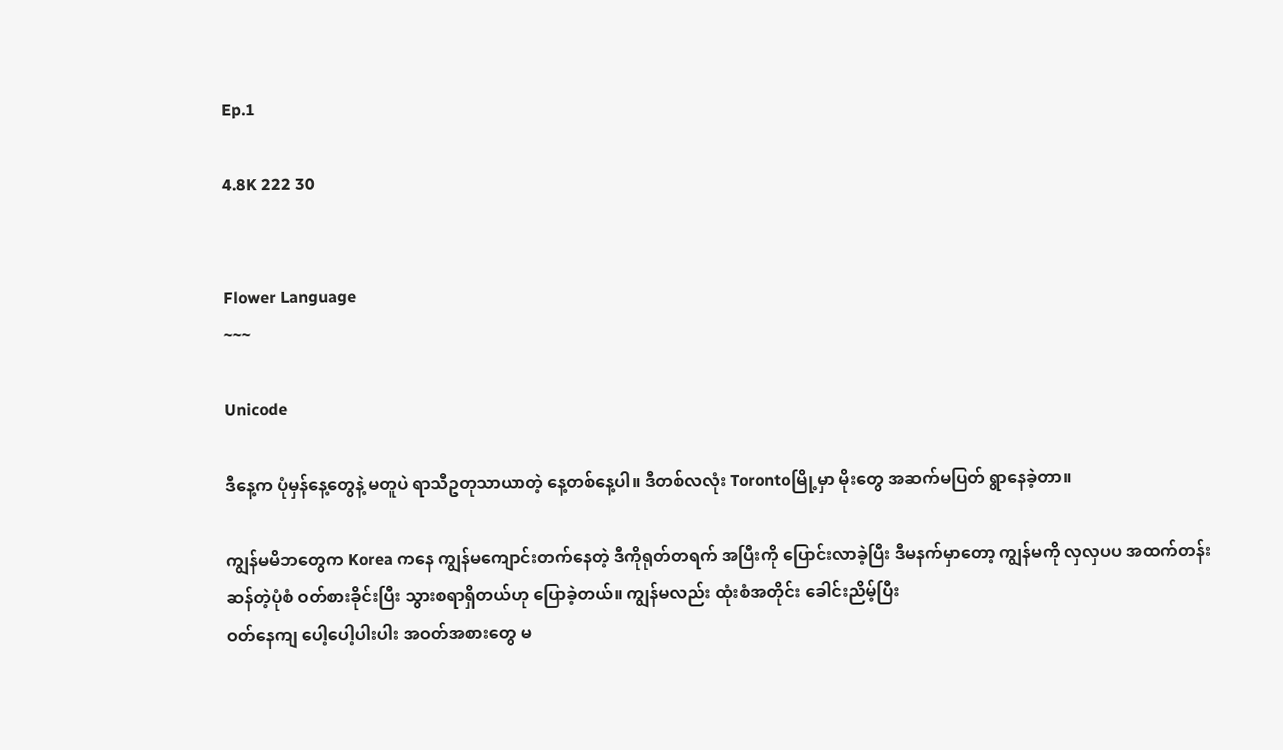Ep.1

4.8K 222 30


Flower Language
~~~

Unicode

ဒီနေ့က ပုံမှန်နေ့တွေနဲ့ မတူပဲ ရာသီဥတုသာယာတဲ့ နေ့တစ်နေ့ပါ။ ဒီတစ်လလုံး Torontoမြို့မှာ မိုးတွေ အဆက်မပြတ် ရွာနေခဲ့တာ။

ကျွန်မမိဘတွေက Korea ကနေ ကျွန်မကျောင်းတက်နေတဲ့ ဒီကိုရုတ်တရက် အပြီးကို ပြောင်းလာခဲ့ပြီး ဒီမနက်မှာတော့ ကျွန်မကို လှလှပပ အထက်တန်းဆန်တဲ့ပုံစံ ဝတ်စားခိုင်းပြီး သွားစရာရှိတယ်ဟု ပြောခဲ့တယ်။ ကျွန်မလည်း ထုံးစံအတိုင်း ခေါင်းညိမ့်ပြီး
ဝတ်နေကျ ပေါ့ပေါ့ပါးပါး အဝတ်အစားတွေ မ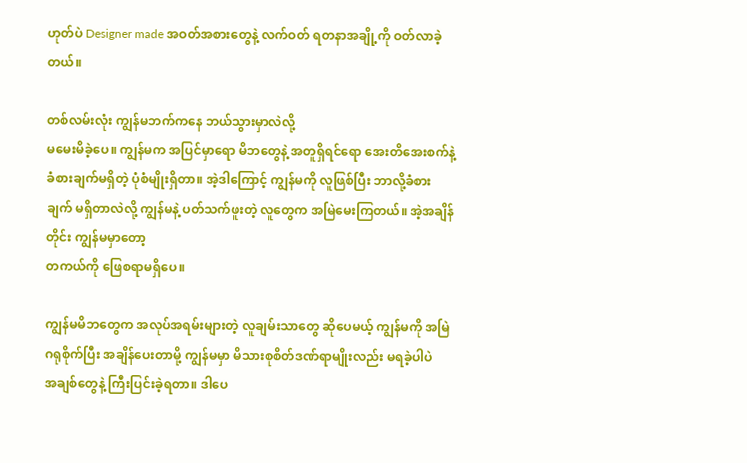ဟုတ်ပဲ Designer made အဝတ်အစားတွေနဲ့ လက်ဝတ် ရတနာအချို့ကို ဝတ်လာခဲ့တယ်။

တစ်လမ်းလုံး ကျွန်မဘက်ကနေ ဘယ်သွားမှာလဲလို့
မမေးမိခဲ့ပေ။ ကျွန်မက အပြင်မှာရော မိဘတွေနဲ့ အတူရှိရင်ရော အေးတိအေးစက်နဲ့ ခံစားချက်မရှိတဲ့ ပုံစံမျိုးရှိတာ။ အဲ့ဒါကြောင့် ကျွန်မကို လူဖြစ်ပြီး ဘာလို့ခံစားချက် မရှိတာလဲလို့ ကျွန်မနဲ့ ပတ်သက်ဖူးတဲ့ လူတွေက အမြဲမေးကြတယ်။ အဲ့အချိန်တိုင်း ကျွန်မမှာတော့
တကယ်ကို ဖြေစရာမရှိပေ။

ကျွန်မမိဘတွေက အလုပ်အရမ်းများတဲ့ လူချမ်းသာတွေ ဆိုပေမယ့် ကျွန်မကို အမြဲဂရုစိုက်ပြီး အချိန်ပေးတာမို့ ကျွန်မမှာ မိသားစုစိတ်ဒဏ်ရာမျိုးလည်း မရခဲ့ပါပဲ
အချစ်တွေနဲ့ ကြီးပြင်းခဲ့ရတာ။ ဒါပေ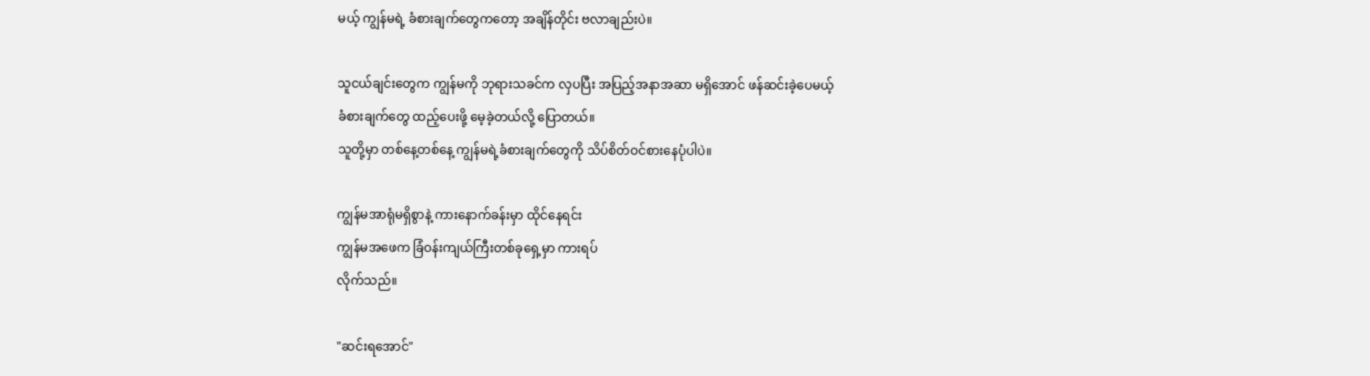မယ့် ကျွန်မရဲ့ ခံစားချက်တွေကတော့ အချိန်တိုင်း ဗလာချည်းပဲ။

သူငယ်ချင်းတွေက ကျွန်မကို ဘုရားသခင်က လှပပြီး အပြည့်အနာအဆာ မရှိအောင် ဖန်ဆင်းခဲ့ပေမယ့်
ခံစားချက်တွေ ထည့်ပေးဖို့ မေ့ခဲ့တယ်လို့ ပြောတယ်။
သူတို့မှာ တစ်နေ့တစ်နေ့ ကျွန်မရဲ့ခံစားချက်တွေကို သိပ်စိတ်ဝင်စားနေပုံပါပဲ။

ကျွန်မအာရုံမရှိစွာနဲ့ ကားနောက်ခန်းမှာ ထိုင်နေရင်း
ကျွန်မအဖေက ခြံဝန်းကျယ်ကြီးတစ်ခုရှေ့မှာ ကားရပ်
လိုက်သည်။

"ဆင်းရအောင်"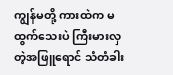ကျွန်မတို့ ကားထဲက မထွက်သေးပဲ ကြီးမားလှတဲ့အဖြူရောင် သံတံခါး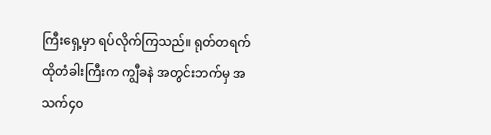ကြီးရှေ့မှာ ရပ်လိုက်ကြသည်။ ရုတ်တရက် ထိုတံခါးကြီးက ကျွီခနဲ အတွင်းဘက်မှ အသက်၄၀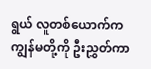ရွယ် လူတစ်ယောက်က ကျွန်မတို့ကို ဦးညွှတ်ကာ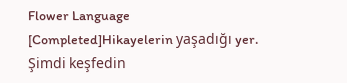Flower Language [Completed]Hikayelerin yaşadığı yer. Şimdi keşfedin